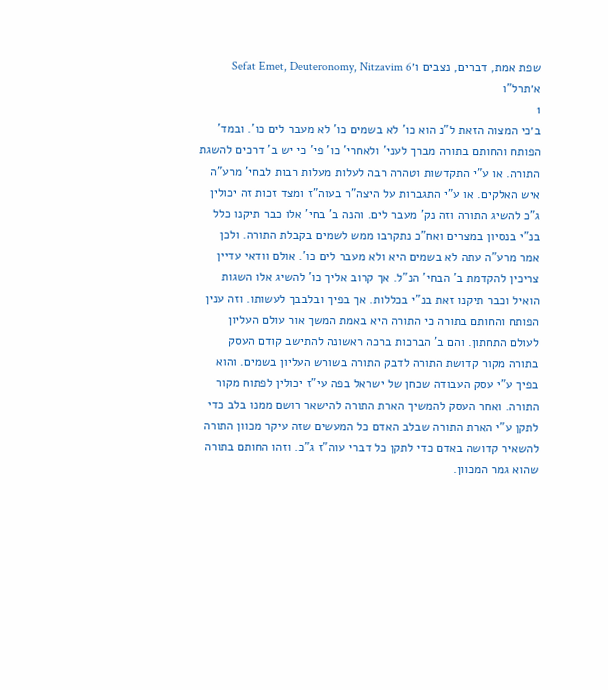שפת אמת, דברים, נצבים ו׳Sefat Emet, Deuteronomy, Nitzavim 6
א׳תרל"ו
1
ב׳כי המצוה הזאת ל"נ הוא כו' לא בשמים כו' לא מעבר לים כו'. ובמד' הפותח והחותם בתורה מברך לעני' ולאחרי' כו' פי' כי יש ב' דרכים להשגת התורה. או ע"י התקדשות וטהרה רבה לעלות מעלות רבות לבחי' מרע"ה איש האלקים. או ע"י התגברות על היצה"ר בעוה"ז ומצד זכות זה יכולין ג"כ להשיג התורה וזה נק' מעבר לים. והנה ב' בחי' אלו כבר תיקנו כלל בנ"י בנסיון במצרים ואח"כ נתקרבו ממש לשמים בקבלת התורה. ולכן אמר מרע"ה עתה לא בשמים היא ולא מעבר לים כו'. אולם וודאי עדיין צריכין להקדמת ב' הבחי' הנ"ל. אך קרוב אליך כו' להשיג אלו השגות הואיל וכבר תיקנו זאת בנ"י בכללות. אך בפיך ובלבבך לעשותו. וזה ענין הפותח והחותם בתורה כי התורה היא באמת המשך אור עולם העליון לעולם התחתון. והם ב' הברכות ברכה ראשונה להתישב קודם העסק בתורה מקור קדושת התורה לדבק התורה בשורש העליון בשמים. והוא בפיך ע"י עסק העבודה שכחן של ישראל בפה עי"ז יכולין לפתוח מקור התורה. ואחר העסק להמשיך הארת התורה להישאר רושם ממנו בלב כדי לתקן ע"י הארת התורה שבלב האדם כל המעשים שזה עיקר מכוון התורה להשאיר קדושה באדם כדי לתקן כל דברי עוה"ז ג"כ. וזהו החותם בתורה שהוא גמר המכוון.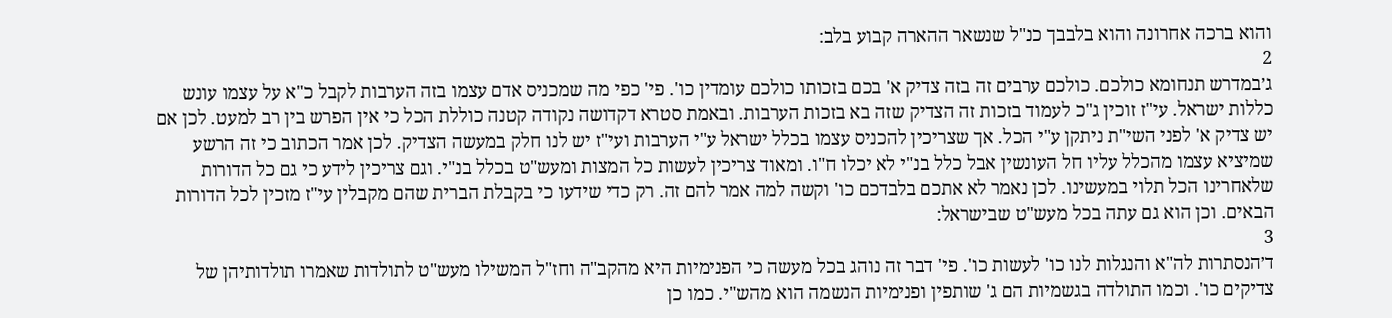והוא ברכה אחרונה והוא בלבבך כנ"ל שנשאר ההארה קבוע בלב:
2
ג׳במדרש תנחומא כולכם. כולכם ערבים זה בזה צדיק א' בכם בזכותו כולכם עומדין כו'. פי' כפי מה שמכניס אדם עצמו בזה הערבות לקבל כ"א על עצמו עונש כללות ישראל. עי"ז זוכין ג"כ לעמוד בזכות זה הצדיק שזה בא בזכות הערבות. ובאמת סטרא דקדושה נקודה קטנה כוללת הכל כי אין הפרש בין רב למעט. לכן אם יש צדיק א' לפני השי"ת ניתקן ע"י הכל. אך שצריכין להכניס עצמו בכלל ישראל ע"י הערבות ועי"ז יש לנו חלק במעשה הצדיק. לכן אמר הכתוב כי זה הרשע שמיציא עצמו מהכלל עליו חל העונשין אבל כלל בנ"י לא יכלו ח"ו. ומאוד צריכין לעשות כל המצות ומעש"ט בכלל בנ"י. וגם צריכין לידע כי גם כל הדורות שלאחרינו הכל תלוי במעשינו. לכן נאמר לא אתכם בלבדכם כו' וקשה למה אמר להם זה. רק כדי שידעו כי בקבלת הברית שהם מקבלין עי"ז מזכין לכל הדורות הבאים. וכן הוא גם עתה בכל מעש"ט שבישראל:
3
ד׳הנסתרות לה"א והנגלות לנו כו' לעשות כו'. פי' דבר זה נוהג בכל מעשה כי הפנימיות היא מהקב"ה וחז"ל המשילו מעש"ט לתולדות שאמרו תולדותיהן של צדיקים כו'. וכמו התולדה בגשמיות הם ג' שותפין ופנימיות הנשמה הוא מהש"י. כמו כן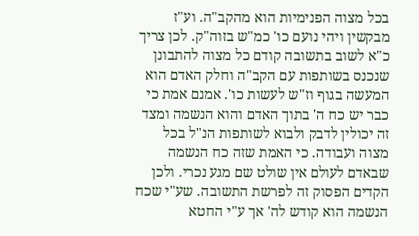בכל מצוה הפנימיות הוא מהקב"ה. וע"ז מבקשין ויהי נועם כו' כמ"ש בזוה"ק. לכן צריך כ"א לשוב בתשובה קודם כל מצוה להתבונן שנכנס בשותפות עם הקב"ה וחלק האדם הוא המעשה בגוף וז"ש לעשות כו'. אמנם אמת כי כבר יש כח ה' בתוך האדם והוא הנשמה ומצד זה יכולין לדבק ולבוא לשותפות הנ"ל בכל מצוה ועבודה. כי האמת שזה כח הנשמה שבאדם לעולם אין שולט שם מגע נכרי. ולכן הקדים הפסוק זה לפרשת התשובה. שע"י שכח הנשמה הוא קודש לה' אך ע"י החטא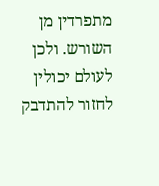מתפרדין מן השורש. ולכן לעולם יכולין לחזור להתדבק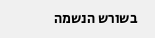בשורש הנשמה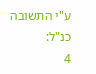ע"י התשובה כנ"ל:
4